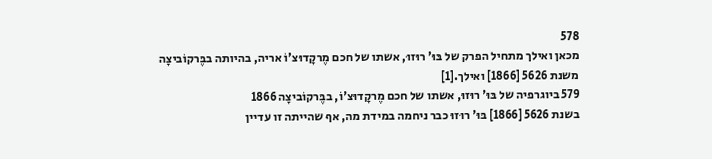578
מכאן ואילך מתחיל הפרק של בּוּ' רוּזוּ, אשתו של חכם מֶרקָדוּצ'וֹ אריה, בהיותה בבֶּרקוֹביצָה משנת 5626 [1866] ואילך.[1]
579 ביוגרפיה של בּוּ' רוּזוּ, אשתו של חכם מֶרקָדוּצ'וֹ, בבֶּרקוֹביצָה 1866
בשנת 5626 [1866] בּוּ' רוּזוּ כבר ניחמה במידת מה, אף שהייתה זו עדיין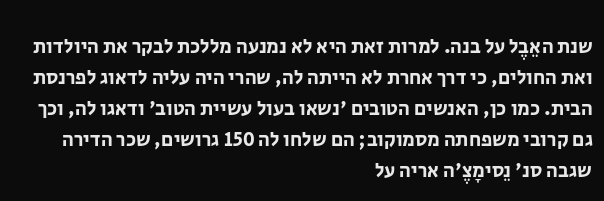שנת האֵבֶל על בנה. למרות זאת היא לא נמנעה מללכת לבקר את היולדות ואת החולים, כי דרך אחרת לא הייתה לה, שהרי היה עליה לדאוג לפרנסת הבית. כמו כן, האנשים הטובים 'נשאו בעול עשיית הטוב' ודאגו לה, וכך גם קרובי משפחתה מסמוקוב; הם שלחו לה 150 גרושים, שכר הדירה שגבה סנ' נֵסימָצֶ'ה אריה על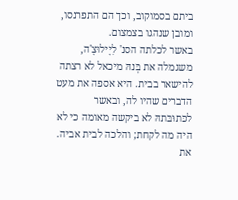ביתם בסמוקוב, וכך הם התפרנסו, ומובן שנהגו בצמצום.
באשר לכלתה הסנ' לִיָילוּצָ'ה, משגמלה את בְּנהּ מיכאל לא רצתה להישאר בבית. היא אספה את מעט הדברים שהיו לה, ובאשר לכּתוּבּתהּ לא ביקשה מאומה כי לא היה מה לקחת; והלכה לבית אביה. את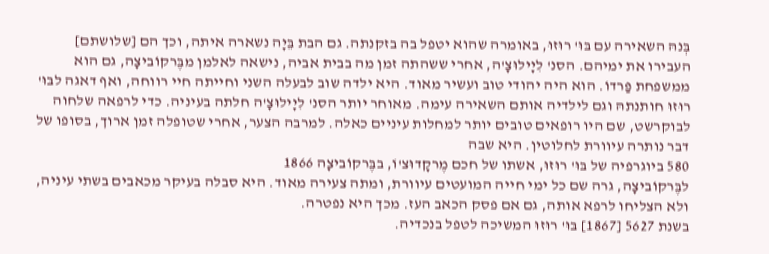בְּנהּ השאירה עם בּוּ' רוּזוּ, באומרה שהוא יטפל בה בזקנתה. גם הבת בֵּיָה נשארה איתה, וכך הם [שלושתם] העבירו את ימיהם. הסנ' לִיָילוּצָ'ה, אחרי ששהתה זמן מה בבית אביה, נישאה לאלמן מבֶּרקוֹביצָה, גם הוא ממשפחת פַּרדוֹ. הוא היה יהודי טוב ועשיר מאוד. היא ילדה שוב לבעלה השני וחייתה חיי רווחה, ואף דאגה לבּוּ' רוּזוּ חותנתהּ וגם לילדיה אותם השאירה עימה. מאוחר יותר הסנ' לִיָילוּצָ'ה חלתה בעיניה. כדי לרפאה שלחוה לבוקרשט, שם היו רופאים טובים יותר למחלות עיניים כאלה. למרבה הצער, אחרי שטופלה זמן ארוך, בסופו של דבר נותרה עיוורת לחלוטין. היא שבה
580 ביוגרפיה של בּוּ' רוּזוּ, אשתו של חכם מֶרקָדוּצ'וֹ, בבֶּרקוֹביצָה 1866
לבֶּרקוֹביצָה, גרה שם כל ימי חייה המועטים עיוורת, ומתה צעירה מאוד. היא סבלה בעיקר מכאבים בשתי עיניה, ולא הצליחו לרפא אותה, גם אם פסק הכאב העז. מכך היא נפטרה.
בשנת 5627 [1867] בּוּ' רוּזוּ המשיכה לטפל בנכדיה.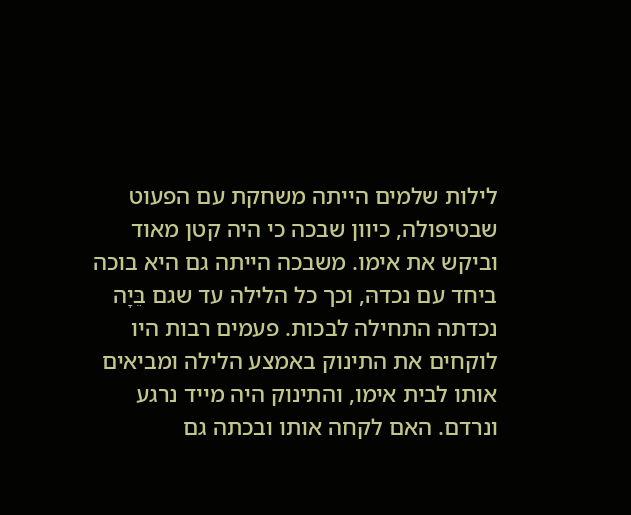לילות שלמים הייתה משחקת עם הפעוט שבטיפולה, כיוון שבכה כי היה קטן מאוד וביקש את אימו. משבכה הייתה גם היא בוכה ביחד עם נכדהּ, וכך כל הלילה עד שגם בֵּיָה נכדתה התחילה לבכות. פעמים רבות היו לוקחים את התינוק באמצע הלילה ומביאים אותו לבית אימו, והתינוק היה מייד נרגע ונרדם. האם לקחה אותו ובכתה גם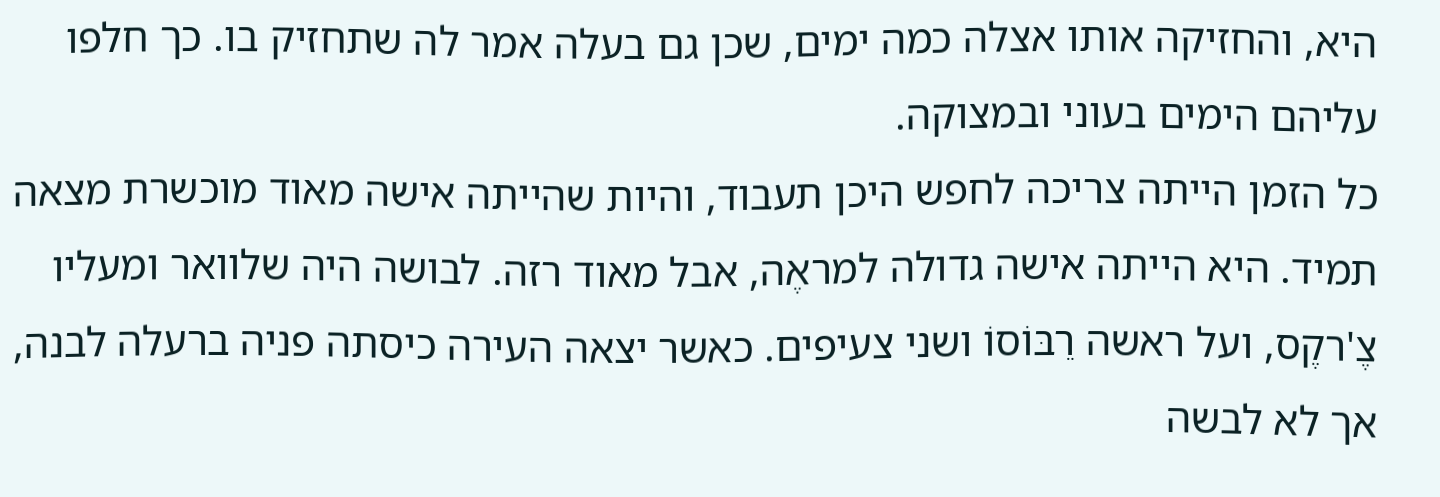היא, והחזיקה אותו אצלה כמה ימים, שכן גם בעלה אמר לה שתחזיק בו. כך חלפו עליהם הימים בעוני ובמצוקה.
כל הזמן הייתה צריכה לחפש היכן תעבוד, והיות שהייתה אישה מאוד מוכשרת מצאה תמיד. היא הייתה אישה גדולה למראֶה, אבל מאוד רזה. לבושה היה שלוואר ומעליו צֶ'רקֶס, ועל ראשה רֵבּוֹסוֹ ושני צעיפים. כאשר יצאה העירה כיסתה פניה ברעלה לבנה, אך לא לבשה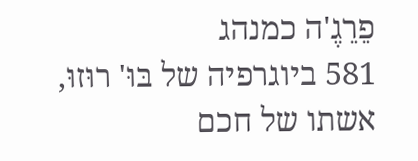פֵרֵגֶ'ה כמנהג
581 ביוגרפיה של בּוּ' רוּזוּ, אשתו של חכם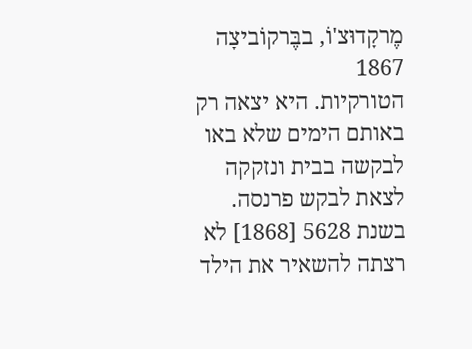מֶרקָדוּצ'וֹ, בבֶּרקוֹביצָה 1867
הטורקיות. היא יצאה רק באותם הימים שלא באו לבקשה בבית ונזקקה לצאת לבקש פרנסה.
בשנת 5628 [1868] לא רצתה להשאיר את הילד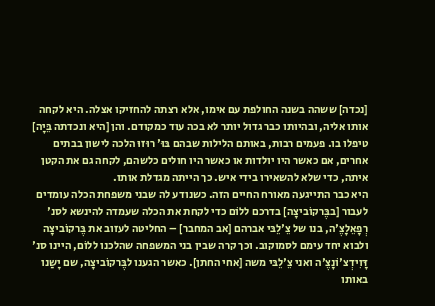[נכדה] ששהה בשנה החולפת עם אימו, אלא רצתה להחזיקו אצלה. היא לקחה אותו אליה, ובהיותו כבר גדול יותר לא בכה עוד כמקודם. והן [היא ונכדתה בֵּיָה] טיפלו בו. פעמים רבות, באותם הלילות שבהם בּוּ' רוּזוּ הלכה לישון בבתים אחרים, אם כאשר היו יולדות או כאשר היו חולים כלשהם, לקחה גם את הקטן איתה, כדי שלא להשאירו בידי איש. כך הייתה מגדלת אותו.
היא כבר התייגעה מאורח החיים הזה. כשנודע לה שבני משפחת הכלה עומדים לעבור [בבֶּרקוֹביצָה] בדרכם ללוֹם כדי לקחת את הכלה שעמדה להינשא לסנ' רְפָאֵלָצֶ'ה, בנו של צֵ'לֵבּי אברהם [אב המחבר] – החליטה לעזוב את בֶּרקוֹביצָה ולבוא יחד עימם לסמוקוב. וכך קרה שבין בני המשפחה שהלכנו ללוֹם, היינו סנ' דָּוִידְצ'וֹנָצֶ'ה ואני צֵ'לֵבּי משה [אחי החתן]. כאשר הגענו לבֶּרקוֹביצָה, שם יָשַנו באותו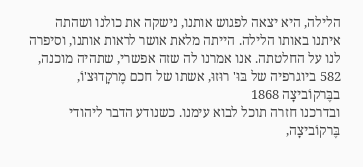הלילה, היא יצאה לפגוש אותנו, נישקה את כולנו ושהתה איתנו באותו הלילה. הייתה מלאת אושר לראות אותנו, וסיפרה לנו על החלטתה. אנו אמרנו לה שזה אפשרי, שתהיה מוכנה,
582 ביוגרפיה של בּוּ' רוּזוּ, אשתו של חכם מֶרקָדוּצ'וֹ, בבֶּרקוֹביצָה 1868
ובדרכנו חזרה תוכל לבוא עימנו. כשנודע הדבר ליהודי בֶּרקוֹביצָה,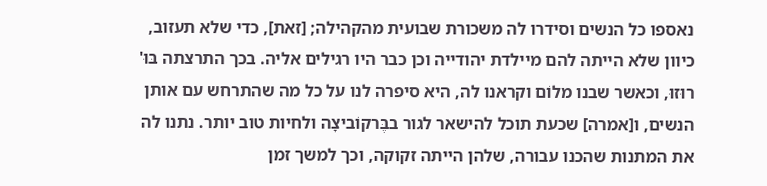נאספו כל הנשים וסידרו לה משכורת שבועית מהקהילה; [זאת], כדי שלא תעזוב, כיוון שלא הייתה להם מיילדת יהודייה וכן כבר היו רגילים אליה. בכך התרצתה בּוּ' רוּזוּ, וכאשר שבנו מלוֹם וקראנו לה, היא סיפרה לנו על כל מה שהתרחש עם אותן הנשים, ו[אמרה] שכעת תוכל להישאר לגור בבֶּרקוֹביצָה ולחיות טוב יותר. נתנו לה את המתנות שהכנו עבורה, שלהן הייתה זקוקה, וכך למשך זמן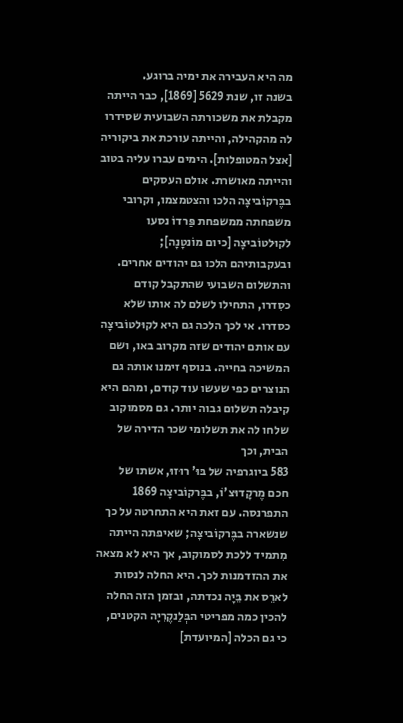מה היא העבירה את ימיה ברוגע.
בשנה זו, שנת 5629 [1869], כבר הייתה מקבלת את משכורתה השבועית שסידרו לה מהקהילה, והייתה עורכת את ביקוריה [אצל המטופלות]. הימים עברו עליה בטוב והייתה מאושרת. אולם העסקים בבֶּרקוֹביצָה הלכו והצטמצמו, וקרובי משפחתה ממשפחת פַּרדוֹ נסעו לקוּלטוֹביצָה [כיום מוֹנטָנָה]; ובעקבותיהם הלכו גם יהודים אחרים. והתשלום השבועי שהתקבל קודם כסִדרו, התחילו לשלם לה אותו שלא כסדרו. אי לכך הלכה גם היא לקוּלטוֹביצָה עם אותם יהודים שזה מקרוב באו, ושם המשיכה בחייה. בנוסף זימנו אותה גם הנוצרים כפי שעשו עוד קודם, ומהם היא קיבלה תשלום גבוה יותר. גם מסמוקוב שלחו לה את תשלומי שכר הדירה של הבית, וכך
583 ביוגרפיה של בּוּ' רוּזוּ, אשתו של חכם מֶרקָדוּצ'וֹ, בבֶּרקוֹביצָה 1869
התפרנסה. עם זאת היא התחרטה על כך שנשארה בבֶּרקוֹביצָה; שאיפתה הייתה מִתמיד ללכת לסמוקוב, אך היא לא מצאה את ההזדמנות לכך. היא החלה לנסות לארֵס את בֵּיָה נכדתה, ובזמן הזה החלה להכין כמה מפריטי הבְּלַנקֶרִיָה הקטנים, כי גם הכלה [המיועדת]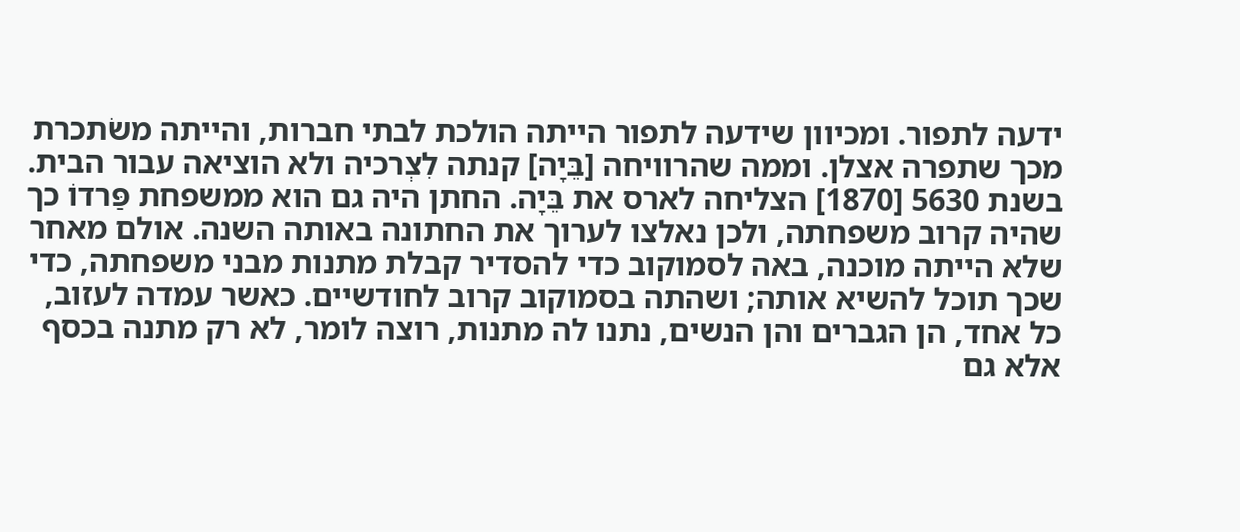ידעה לתפור. ומכיוון שידעה לתפור הייתה הולכת לבתי חברות, והייתה משׂתכרת מכך שתפרה אצלן. וממה שהרוויחה [בֵּיָה] קנתה לִצְרכיה ולא הוציאה עבור הבית.
בשנת 5630 [1870] הצליחה לארס את בֵּיָה. החתן היה גם הוא ממשפחת פַּרדוֹ כך שהיה קרוב משפחתה, ולכן נאלצו לערוך את החתונה באותה השנה. אולם מאחר שלא הייתה מוכנה, באה לסמוקוב כדי להסדיר קבלת מתנות מבני משפחתה, כדי שכך תוכל להשיא אותה; ושהתה בסמוקוב קרוב לחודשיים. כאשר עמדה לעזוב, כל אחד, הן הגברים והן הנשים, נתנו לה מתנות, רוצה לומר, לא רק מתנה בכסף אלא גם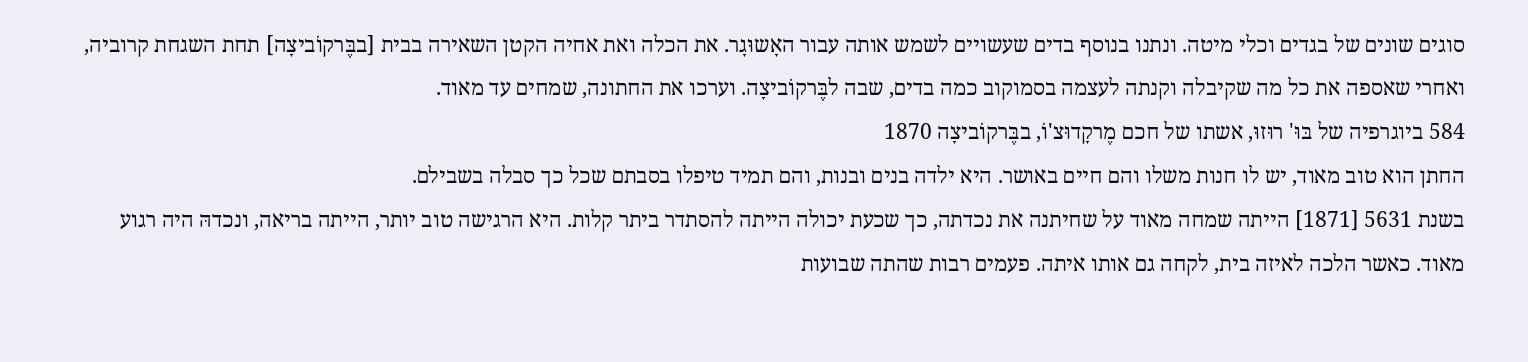סוגים שונים של בגדים וכלי מיטה. ונתנו בנוסף בדים שעשויים לשמש אותה עבור האָשוּגָר. את הכלה ואת אחיה הקטן השאירה בבית [בבֶּרקוֹביצָה] תחת השגחת קרוביה, ואחרי שאספה את כל מה שקיבלה וקנתה לעצמה בסמוקוב כמה בדים, שבה לבֶּרקוֹביצָה. וערכו את החתונה, שמחים עד מאוד.
584 ביוגרפיה של בּוּ' רוּזוּ, אשתו של חכם מֶרקָדוּצ'וֹ, בבֶּרקוֹביצָה 1870
החתן הוא טוב מאוד, יש לו חנות משלו והם חיים באושר. היא ילדה בנים ובנות, והם תמיד טיפלו בסבתם שכל כך סבלה בשבילם.
בשנת 5631 [1871] הייתה שמחה מאוד על שחיתנה את נכדתה, כך שכעת יכולה הייתה להסתדר ביתר קלות. היא הרגישה טוב יותר, הייתה בריאה, ונכדהּ היה רגוע מאוד. כאשר הלכה לאיזה בית, לקחה גם אותו איתה. פעמים רבות שהתה שבועות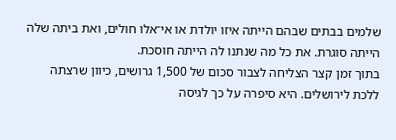שלמים בבתים שבהם הייתה איזו יולדת או אי־אלו חולים, ואת ביתה שלה הייתה סוגרת. את כל מה שנתנו לה הייתה חוסכת.
בתוך זמן קצר הצליחה לצבור סכום של 1,500 גרושים, כיוון שרצתה ללכת לירושלים. היא סיפרה על כך לגיסה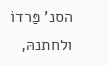הסנ' פַּרדוֹ ולחתנהּ,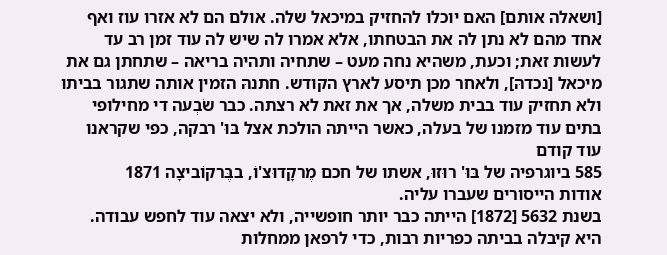[ושאלה אותם] האם יוכלו להחזיק במיכאל שלה. אולם הם לא אזרו עוז ואף אחד מהם לא נתן לה את הבטחתו, אלא אמרו לה שיש לה עוד זמן רב עד לעשות זאת; וכעת, משהיא נחה מעט – שתחיה ותהיה בריאה – שתחתן גם את מיכאל [נכדהּ], ולאחר מכן תיסע לארץ הקודש. חתנהּ הזמין אותה שתגור בביתו ולא תחזיק עוד בבית משלה, אך את זאת לא רצתה. כבר שׂבְעה די מחילופי בתים עוד מזמנו של בעלה, כאשר הייתה הולכת אצל בּוּ' רבקה, כפי שקראנו עוד קודם
585 ביוגרפיה של בּוּ' רוּזוּ, אשתו של חכם מֶרקָדוּצ'וֹ, בבֶּרקוֹביצָה 1871
אודות הייסורים שעברו עליה.
בשנת 5632 [1872] הייתה כבר יותר חופשייה, ולא יצאה עוד לחפש עבודה. היא קיבלה בביתה כפריות רבות, כדי לרפאן ממחלות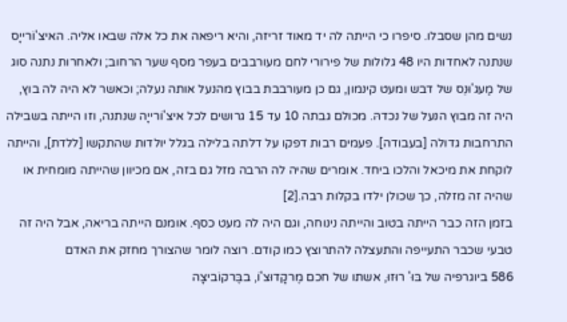נשים מהן שסבלו. סיפרו כי הייתה לה יד מאוד זריזה, והיא ריפאה את כל אלה שבאו אליה. האיצ'וֹרייָס שנתנה לאחדות היו 48 גלולות של פירורי לחם מעורבבים בעפר מסף שער הרחוב; ולאחרות נתנה סוג של מַעג'וּנֵס של דבש ומעט קינמון, גם כן מעורבבת בבוץ מהנעל אותה נעלה; וכאשר לא היה לה בוץ, היה זה מבוץ הנעל של נכדהּ. מכולם גבתה 10 עד 15 גרושים לכל איצ'וֹרייָה שנתנה, וזו הייתה בשבילה התרחבות גדולה [בעבודה]. פעמים רבות דפקו על דלתה בלילה בגלל יולדות שהתקשו [ללדת], והייתה לוקחת את מיכאל והלכו ביחד. אומרים שהיה לה הרבה מזל גם בזה, אם מכיוון שהייתה מומחית או שהיה זה מזלה, כך שכולן ילדו בקלות רבה.[2]
בזמן הזה כבר הייתה בטוב והייתה נינוחה, וגם היה לה מעט כסף. אומנם הייתה בריאה, אבל היה זה טבעי שכבר התעייפה והתעצלה להתרוצץ כמו קודם. רוצה לומר שהצורך מחזק את האדם
586 ביוגרפיה של בּוּ' רוּזוּ, אשתו של חכם מֶרקָדוּצ'וֹ, בבֶּרקוֹביצָה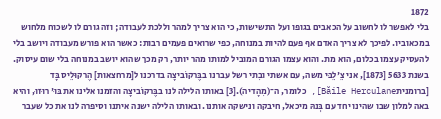1872
בלי לאפשר לו לחשוב על הכאבים בגופו ועל התשישות, כי הוא צריך למהר וללכת לעבודה; וזה גורם לו לשכוח מלחוש במכאוביו. לפיכך לא צריך האדם אף פעם להיות במנוחה, כפי שרואים פעמים רבות: כאשר הוא פורש מעבודה ויושב בלי להעסיק עצמו בכלום, הוא מת. והוא עצמו הגורם המוביל למותו מהר יותר, רק מכך שהוא יושב במנוחה בלי שום עיסוק.
בשנת 5633 [1873], אני צֵ'לֵבּי משה, עם אשתי ובִתי רשל עברנו בבֶּרקוֹביצָה בדרכנו ל[מרחצאות] הֶרקוּלֵיס בָּד [ברומניתBăile Herculane], כלומר, ה־(מִהָדיה).[3] באותו הלילה לנו בבֶּרקוֹביצָה והזמנו אלינו את בּוּ' רוּזוּ, והיא באה למלון שבו שהינו יחד עם בְּנהּ מיכאל, חיבקה ונישקה אותנו. ובאותו הלילה ישנה איתנו וסיפרה לנו את כל שעבר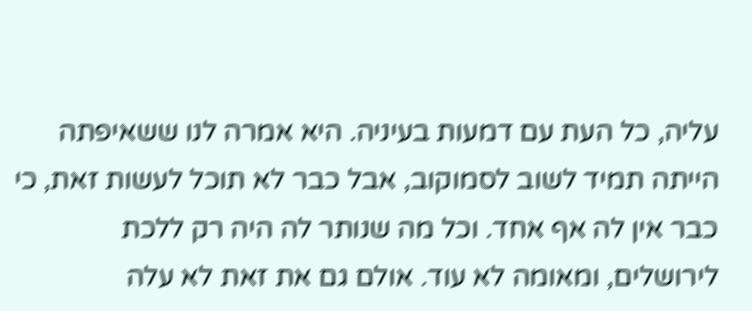עליה, כל העת עם דמעות בעיניה. היא אמרה לנו ששאיפתה הייתה תמיד לשוב לסמוקוב, אבל כבר לא תוכל לעשות זאת, כי כבר אין לה אף אחד. וכל מה שנותר לה היה רק ללכת לירושלים, ומאומה לא עוד. אולם גם את זאת לא עלה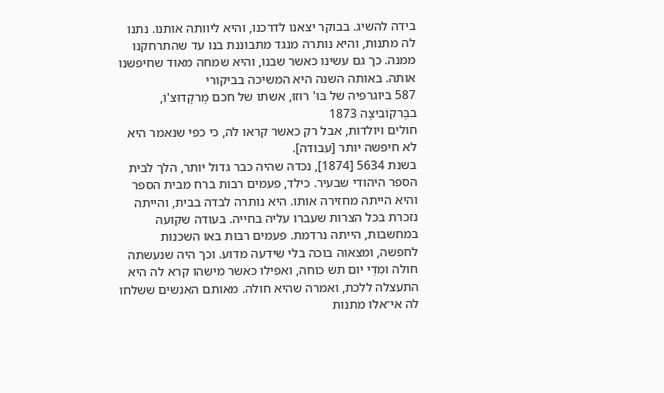בידה להשיג. בבוקר יצאנו לדרכנו, והיא ליוותה אותנו. נתנו לה מתנות, והיא נותרה מנגד מתבוננת בנו עד שהתרחקנו ממנה. כך גם עשינו כאשר שבנו, והיא שמחה מאוד שחיפשנו אותה. באותה השנה היא המשיכה בביקורי
587 ביוגרפיה של בּוּ' רוּזוּ, אשתו של חכם מֶרקָדוּצ'וֹ, בבֶּרקוֹביצָה 1873
חולים ויולדות, אבל רק כאשר קראו לה, כי כפי שנאמר היא לא חיפשה יותר [עבודה].
בשנת 5634 [1874], נכדהּ שהיה כבר גדול יותר, הלך לבית הספר היהודי שבעיר. כילד, פעמים רבות ברח מבית הספר והיא הייתה מחזירה אותו. היא נותרה לבדה בבית, והייתה נזכרת בכל הצרות שעברו עליה בחייה. בעודה שקועה במחשבות, הייתה נרדמת. פעמים רבות באו השכנות לחפשה, ומצאוה בוכה בלי שידעה מדוע. וכך היה שנעשתה חולה ומִדֵי יום תש כוחה, ואפילו כאשר מישהו קרא לה היא התעצלה ללכת, ואמרה שהיא חולה. מאותם האנשים ששלחו לה אי־אלו מתנות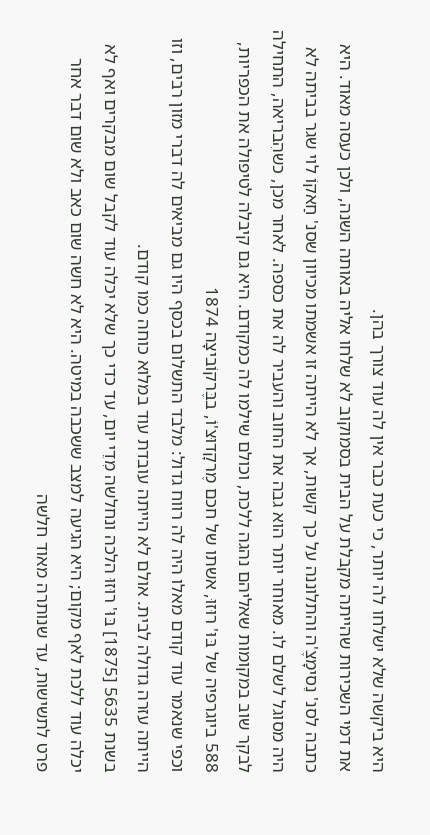היא ביקשה שלא ישלחו לה יותר, כי כעת כבר אין לה עוד צורך בהן.
את דמי השכירות שהייתה מקבלת על הבית בסמוקוב לא שלחו אליה באותה השנה, ולכן כעסה מאוד. היא כתבה לסנ' נֵסימָצֶ'ה והתלוננה על כך קשות, אך לא הייתה זו אשמתו מכיוון שסנ' חַאקוֹ לוי שגר בביתה לא היה מסוגל לשלם לו. מאוחר יותר הוא גבה את החוב והעביר לה את כספה. לאחר מכן, כשהִבריאה, התחילה לבקר שוב במקומות שאליהם נהגה ללכת, וכולם שילמו לה כמקודם. היא גם קיבלה לטיפולה את הכפריות,
588 ביוגרפיה של בּוּ' רוּזוּ, אשתו של חכם מֶרקָדוּצ'וֹ, בבֶּרקוֹביצָה 1874
וכפי שנאמר עוד קודם מאלו היה לה רווח גדול: מלבד התשלום בכסף היו גם מביאים לה דברי מזון רבים, וזו הייתה עזרה גדולה לבית. אולם לא הייתה עובדת עוד במלוא כוחה כמו קודם.
בשנת 5635 [1875] בּוּ' רוּזוּ הלכה ונחלשה מִדֵי יום, עד כדי כך שלא יכלה עוד לקבל שום מבקרים ואף לא יכלה עוד ללכת לאף מקום; היא הגיעה למצב ששכבה במיטה. היא לא חשה שום כאב ולא שום דבר אחר פרט לתשישות, עד שנותרה מאוד חלשה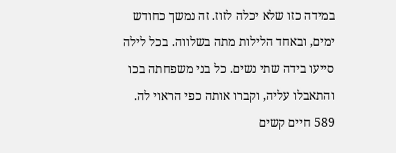במידה כזו שלא יכלה לזוז. זה נמשך כחודש ימים, ובאחד הלילות מתה בשלווה. בכל לילה סייעו בידה שתי נשים. כל בני משפחתה בכו והתאבלו עליה, וקברו אותה כפי הראוי לה.
589 חיים קשים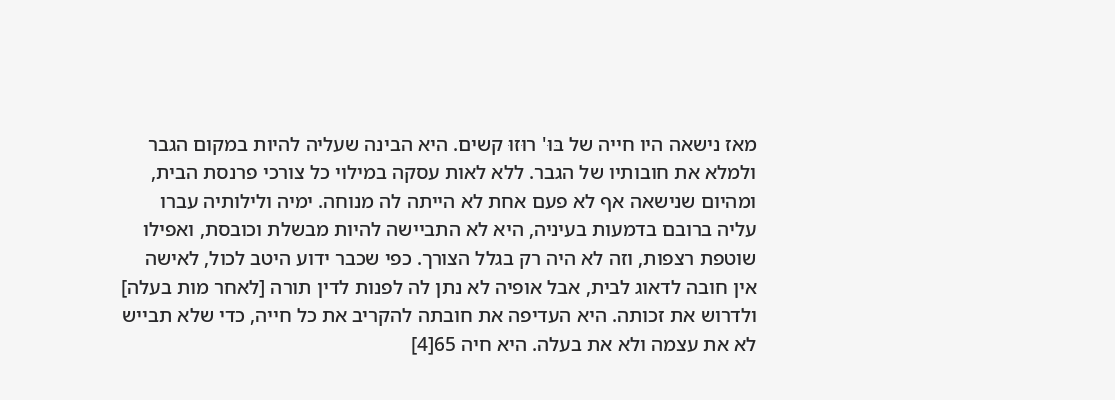מאז נישאה היו חייה של בּוּ' רוּזוּ קשים. היא הבינה שעליה להיות במקום הגבר ולמלא את חובותיו של הגבר. ללא לאות עסקה במילוי כל צורכי פרנסת הבית, ומהיום שנישאה אף לא פעם אחת לא הייתה לה מנוחה. ימיה ולילותיה עברו עליה ברובם בדמעות בעיניה, היא לא התביישה להיות מבשלת וכובסת, ואפילו שוטפת רצפות, וזה לא היה רק בגלל הצורך. כפי שכבר ידוע היטב לכול, לאישה אין חובה לדאוג לבית, אבל אופיה לא נתן לה לפנות לדין תורה [לאחר מות בעלה] ולדרוש את זכותה. היא העדיפה את חובתה להקריב את כל חייה, כדי שלא תבייש לא את עצמה ולא את בעלה. היא חיה 65[4]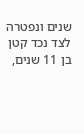שנים ונפטרה לצד נכד קטן בן 11 שנים,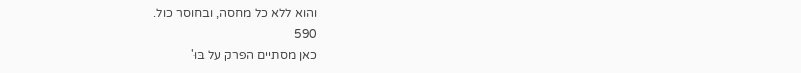והוא ללא כל מחסה, ובחוסר כול.
590
כאן מסתיים הפרק על בּוּ'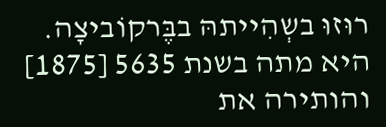רוּזוּ בשְהִייתהּ בבֶּרקוֹביצָה. היא מתה בשנת 5635 [1875] והותירה את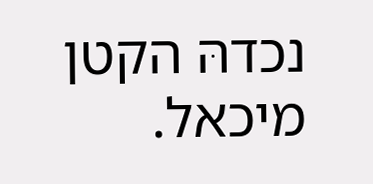נכדהּ הקטן מיכאל.